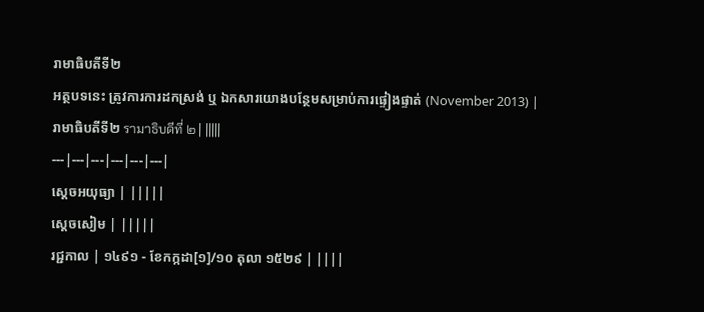រាមាធិបតីទី២
អត្ថបទនេះ ត្រូវការការដកស្រង់ ឬ ឯកសារយោងបន្ថែមសម្រាប់ការផ្ទៀងផ្ទាត់ (November 2013) |
រាមាធិបតីទី២ รามาธิบดีที่ ๒ | |||||
---|---|---|---|---|---|
ស្តេចអយុធ្យា | |||||
ស្តេចសៀម | |||||
រជ្ជកាល | ១៤៩១ - ខែកក្កដា[១]/១០ តុលា ១៥២៩ | ||||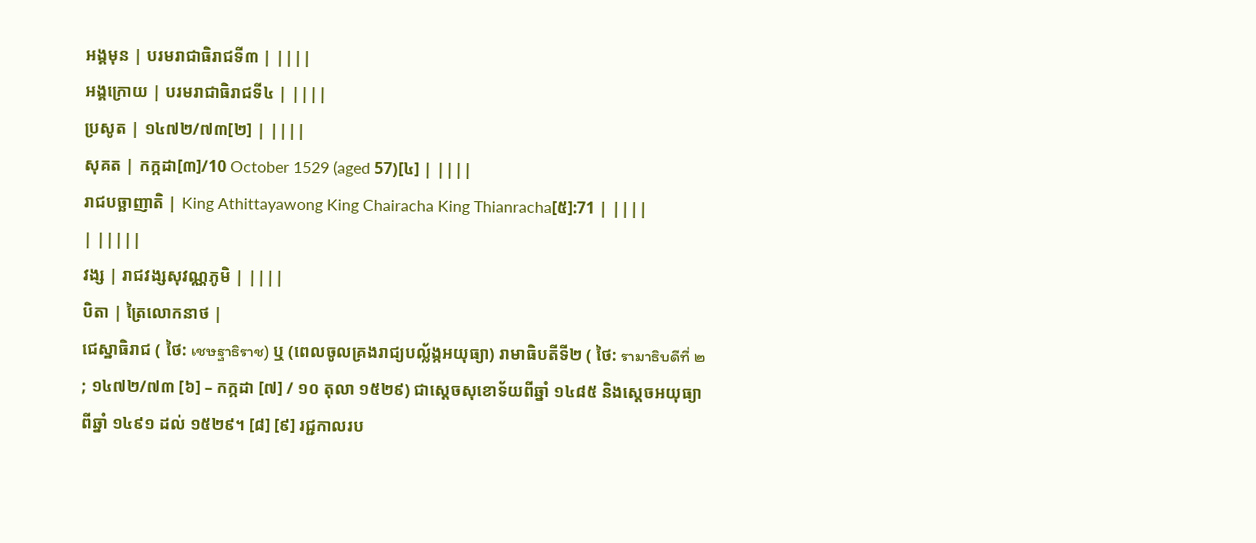អង្គមុន | បរមរាជាធិរាជទី៣ | ||||
អង្គក្រោយ | បរមរាជាធិរាជទី៤ | ||||
ប្រសូត | ១៤៧២/៧៣[២] | ||||
សុគត | កក្កដា[៣]/10 October 1529 (aged 57)[៤] | ||||
រាជបច្ឆាញាតិ | King Athittayawong King Chairacha King Thianracha[៥]:71 | ||||
| |||||
វង្ស | រាជវង្សសុវណ្ណភូមិ | ||||
បិតា | ត្រៃលោកនាថ |
ជេស្ឋាធិរាជ ( ថៃ: เชษฐาธิราช) ឬ (ពេលចូលគ្រងរាជ្យបល្ល័ង្កអយុធ្យា) រាមាធិបតីទី២ ( ថៃ: รามาธิบดีที่ ๒ ; ១៤៧២/៧៣ [៦] – កក្កដា [៧] / ១០ តុលា ១៥២៩) ជាស្តេចសុខោទ័យពីឆ្នាំ ១៤៨៥ និងស្តេចអយុធ្យាពីឆ្នាំ ១៤៩១ ដល់ ១៥២៩។ [៨] [៩] រជ្ជកាលរប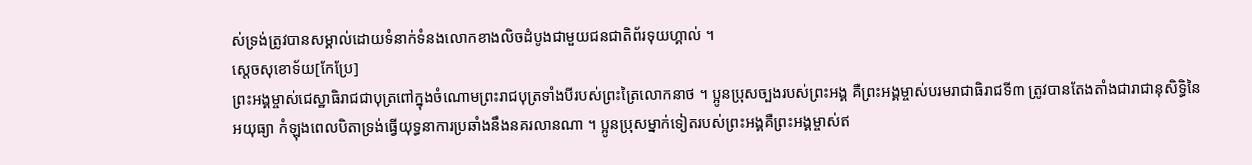ស់ទ្រង់ត្រូវបានសម្គាល់ដោយទំនាក់ទំនងលោកខាងលិចដំបូងជាមួយជនជាតិព័រទុយហ្គាល់ ។
ស្តេចសុខោទ័យ[កែប្រែ]
ព្រះអង្គម្ចាស់ជេស្ឋាធិរាជជាបុត្រពៅក្នុងចំណោមព្រះរាជបុត្រទាំងបីរបស់ព្រះត្រៃលោកនាថ ។ ប្អូនប្រុសច្បងរបស់ព្រះអង្គ គឺព្រះអង្គម្ចាស់បរមរាជាធិរាជទី៣ ត្រូវបានតែងតាំងជារាជានុសិទ្ធិនៃអយុធ្យា កំឡុងពេលបិតាទ្រង់ធ្វើយុទ្ធនាការប្រឆាំងនឹងនគរលានណា ។ ប្អូនប្រុសម្នាក់ទៀតរបស់ព្រះអង្គគឺព្រះអង្គម្ចាស់ឥ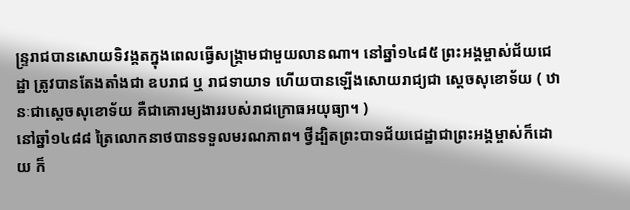ន្ទ្ររាជបានសោយទិវង្គតក្នុងពេលធ្វើសង្រ្គាមជាមួយលានណា។ នៅឆ្នាំ១៤៨៥ ព្រះអង្គម្ចាស់ជ័យជេដ្ឋា ត្រូវបានតែងតាំងជា ឧបរាជ ឬ រាជទាយាទ ហើយបានឡើងសោយរាជ្យជា ស្តេចសុខោទ័យ ( ឋានៈជាស្តេចសុខោទ័យ គឺជាគោរម្យងាររបស់រាជក្រោធអយុធ្យា។ )
នៅឆ្នាំ១៤៨៨ ត្រៃលោកនាថបានទទួលមរណភាព។ ថ្វីដ្បិតព្រះបាទជ័យជេដ្ឋាជាព្រះអង្គម្ចាស់ក៏ដោយ ក៏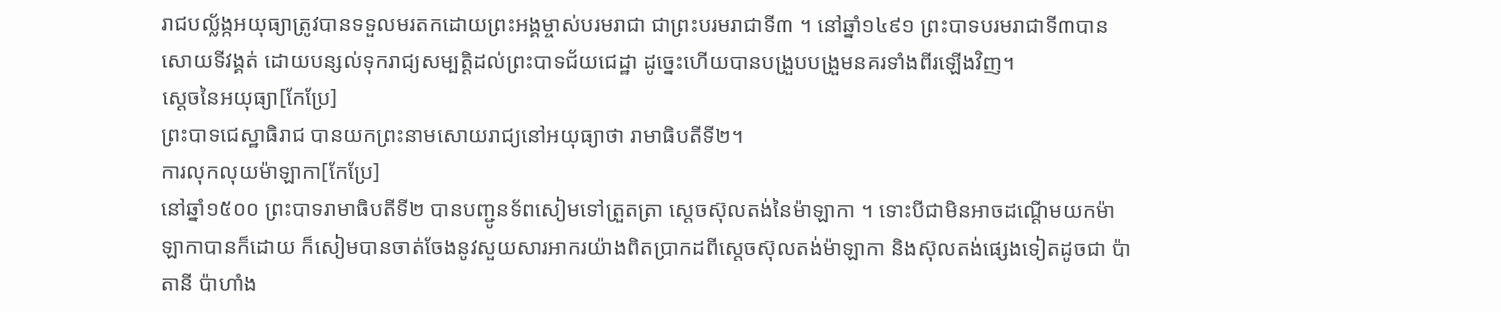រាជបល្ល័ង្កអយុធ្យាត្រូវបានទទួលមរតកដោយព្រះអង្គម្ចាស់បរមរាជា ជាព្រះបរមរាជាទី៣ ។ នៅឆ្នាំ១៤៩១ ព្រះបាទបរមរាជាទី៣បានសោយទីវង្គត់ ដោយបន្សល់ទុករាជ្យសម្បត្តិដល់ព្រះបាទជ័យជេដ្ឋា ដូច្នេះហើយបានបង្រួបបង្រួមនគរទាំងពីរឡើងវិញ។
ស្តេចនៃអយុធ្យា[កែប្រែ]
ព្រះបាទជេស្ឋាធិរាជ បានយកព្រះនាមសោយរាជ្យនៅអយុធ្យាថា រាមាធិបតីទី២។
ការលុកលុយម៉ាឡាកា[កែប្រែ]
នៅឆ្នាំ១៥០០ ព្រះបាទរាមាធិបតីទី២ បានបញ្ជូនទ័ពសៀមទៅត្រួតត្រា ស្តេចស៊ុលតង់នៃម៉ាឡាកា ។ ទោះបីជាមិនអាចដណ្តើមយកម៉ាឡាកាបានក៏ដោយ ក៏សៀមបានចាត់ចែងនូវសួយសារអាករយ៉ាងពិតប្រាកដពីស្តេចស៊ុលតង់ម៉ាឡាកា និងស៊ុលតង់ផ្សេងទៀតដូចជា ប៉ាតានី ប៉ាហាំង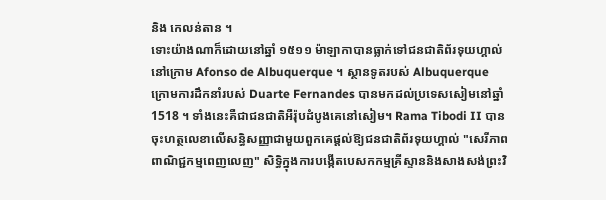និង កេលន់តាន ។
ទោះយ៉ាងណាក៏ដោយនៅឆ្នាំ ១៥១១ ម៉ាឡាកាបានធ្លាក់ទៅជនជាតិព័រទុយហ្គាល់ នៅក្រោម Afonso de Albuquerque ។ ស្ថានទូតរបស់ Albuquerque ក្រោមការដឹកនាំរបស់ Duarte Fernandes បានមកដល់ប្រទេសសៀមនៅឆ្នាំ 1518 ។ ទាំងនេះគឺជាជនជាតិអឺរ៉ុបដំបូងគេនៅសៀម។ Rama Tibodi II បានចុះហត្ថលេខាលើសន្ធិសញ្ញាជាមួយពួកគេផ្តល់ឱ្យជនជាតិព័រទុយហ្គាល់ "សេរីភាពពាណិជ្ជកម្មពេញលេញ" សិទ្ធិក្នុងការបង្កើតបេសកកម្មគ្រីស្ទាននិងសាងសង់ព្រះវិ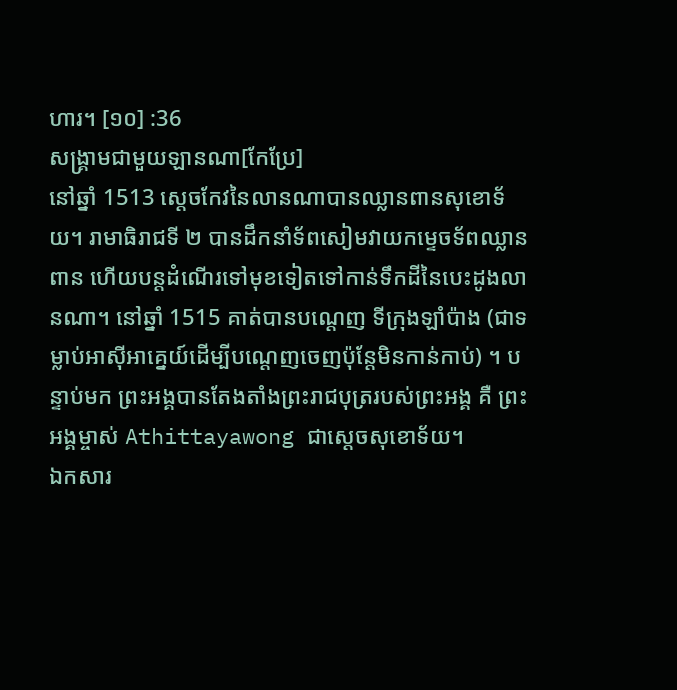ហារ។ [១០] :36
សង្គ្រាមជាមួយឡានណា[កែប្រែ]
នៅឆ្នាំ 1513 ស្តេចកែវនៃលានណាបានឈ្លានពានសុខោទ័យ។ រាមាធិរាជទី ២ បានដឹកនាំទ័ពសៀមវាយកម្ទេចទ័ពឈ្លានពាន ហើយបន្តដំណើរទៅមុខទៀតទៅកាន់ទឹកដីនៃបេះដូងលានណា។ នៅឆ្នាំ 1515 គាត់បានបណ្តេញ ទីក្រុងឡាំប៉ាង (ជាទម្លាប់អាស៊ីអាគ្នេយ៍ដើម្បីបណ្តេញចេញប៉ុន្តែមិនកាន់កាប់) ។ បន្ទាប់មក ព្រះអង្គបានតែងតាំងព្រះរាជបុត្ររបស់ព្រះអង្គ គឺ ព្រះអង្គម្ចាស់ Athittayawong ជាស្តេចសុខោទ័យ។
ឯកសារ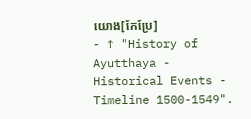យោង[កែប្រែ]
- ↑ "History of Ayutthaya - Historical Events - Timeline 1500-1549".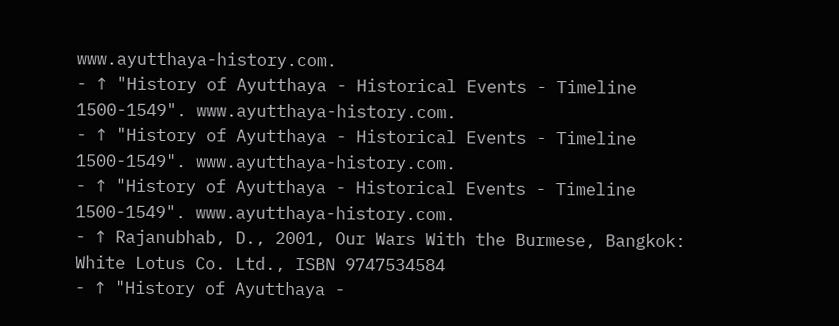www.ayutthaya-history.com.
- ↑ "History of Ayutthaya - Historical Events - Timeline 1500-1549". www.ayutthaya-history.com.
- ↑ "History of Ayutthaya - Historical Events - Timeline 1500-1549". www.ayutthaya-history.com.
- ↑ "History of Ayutthaya - Historical Events - Timeline 1500-1549". www.ayutthaya-history.com.
- ↑ Rajanubhab, D., 2001, Our Wars With the Burmese, Bangkok: White Lotus Co. Ltd., ISBN 9747534584
- ↑ "History of Ayutthaya -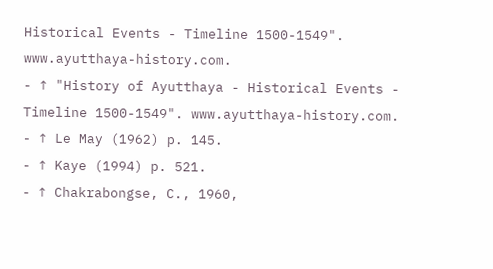Historical Events - Timeline 1500-1549". www.ayutthaya-history.com.
- ↑ "History of Ayutthaya - Historical Events - Timeline 1500-1549". www.ayutthaya-history.com.
- ↑ Le May (1962) p. 145.
- ↑ Kaye (1994) p. 521.
- ↑ Chakrabongse, C., 1960,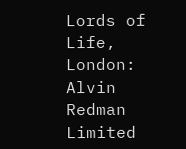Lords of Life, London: Alvin Redman Limited